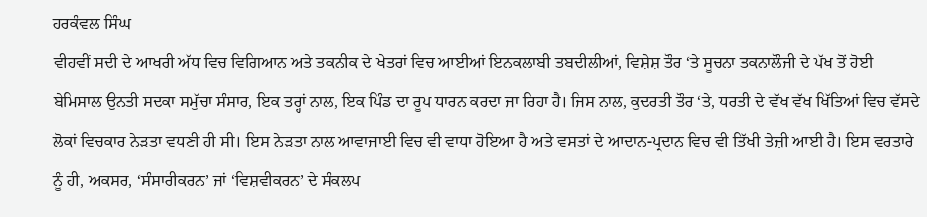ਹਰਕੰਵਲ ਸਿੰਘ
ਵੀਹਵੀਂ ਸਦੀ ਦੇ ਆਖਰੀ ਅੱਧ ਵਿਚ ਵਿਗਿਆਨ ਅਤੇ ਤਕਨੀਕ ਦੇ ਖੇਤਰਾਂ ਵਿਚ ਆਈਆਂ ਇਨਕਲਾਬੀ ਤਬਦੀਲੀਆਂ, ਵਿਸ਼ੇਸ਼ ਤੌਰ ‘ਤੇ ਸੂਚਨਾ ਤਕਨਾਲੌਜੀ ਦੇ ਪੱਖ ਤੋਂ ਹੋਈ ਬੇਮਿਸਾਲ ਉਨਤੀ ਸਦਕਾ ਸਮੁੱਚਾ ਸੰਸਾਰ, ਇਕ ਤਰ੍ਹਾਂ ਨਾਲ, ਇਕ ਪਿੰਡ ਦਾ ਰੂਪ ਧਾਰਨ ਕਰਦਾ ਜਾ ਰਿਹਾ ਹੈ। ਜਿਸ ਨਾਲ, ਕੁਦਰਤੀ ਤੌਰ ‘ਤੇ, ਧਰਤੀ ਦੇ ਵੱਖ ਵੱਖ ਖਿੱਤਿਆਂ ਵਿਚ ਵੱਸਦੇ ਲੋਕਾਂ ਵਿਚਕਾਰ ਨੇੜਤਾ ਵਧਣੀ ਹੀ ਸੀ। ਇਸ ਨੇੜਤਾ ਨਾਲ ਆਵਾਜਾਈ ਵਿਚ ਵੀ ਵਾਧਾ ਹੋਇਆ ਹੈ ਅਤੇ ਵਸਤਾਂ ਦੇ ਆਦਾਨ-ਪ੍ਰਦਾਨ ਵਿਚ ਵੀ ਤਿੱਖੀ ਤੇਜ਼ੀ ਆਈ ਹੈ। ਇਸ ਵਰਤਾਰੇ ਨੂੰ ਹੀ, ਅਕਸਰ, ‘ਸੰਸਾਰੀਕਰਨ’ ਜਾਂ ‘ਵਿਸ਼ਵੀਕਰਨ’ ਦੇ ਸੰਕਲਪ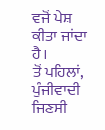ਵਜੋਂ ਪੇਸ਼ ਕੀਤਾ ਜਾਂਦਾ ਹੈ।
ਤੋਂ ਪਹਿਲਾਂ, ਪੁੰਜੀਵਾਦੀ ਜਿਣਸੀ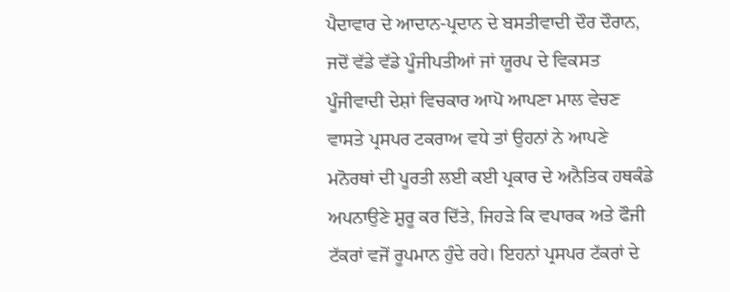ਪੈਦਾਵਾਰ ਦੇ ਆਦਾਨ-ਪ੍ਰਦਾਨ ਦੇ ਬਸਤੀਵਾਦੀ ਦੌਰ ਦੌਰਾਨ, ਜਦੋਂ ਵੱਡੇ ਵੱਡੇ ਪੂੰਜੀਪਤੀਆਂ ਜਾਂ ਯੂਰਪ ਦੇ ਵਿਕਸਤ ਪੂੰਜੀਵਾਦੀ ਦੇਸ਼ਾਂ ਵਿਚਕਾਰ ਆਪੋ ਆਪਣਾ ਮਾਲ ਵੇਚਣ ਵਾਸਤੇ ਪ੍ਰਸਪਰ ਟਕਰਾਅ ਵਧੇ ਤਾਂ ਉਹਨਾਂ ਨੇ ਆਪਣੇ ਮਨੋਰਥਾਂ ਦੀ ਪੂਰਤੀ ਲਈ ਕਈ ਪ੍ਰਕਾਰ ਦੇ ਅਨੈਤਿਕ ਹਥਕੰਡੇ ਅਪਨਾਉਣੇ ਸ਼ੁਰੂ ਕਰ ਦਿੱਤੇ, ਜਿਹੜੇ ਕਿ ਵਪਾਰਕ ਅਤੇ ਫੌਜੀ ਟੱਕਰਾਂ ਵਜੋਂ ਰੂਪਮਾਨ ਹੁੰਦੇ ਰਹੇ। ਇਹਨਾਂ ਪ੍ਰਸਪਰ ਟੱਕਰਾਂ ਦੇ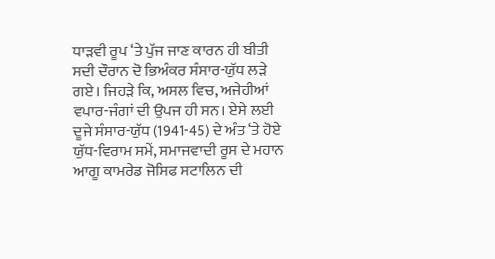ਧਾੜਵੀ ਰੂਪ ‘ਤੇ ਪੁੱਜ ਜਾਣ ਕਾਰਨ ਹੀ ਬੀਤੀ ਸਦੀ ਦੌਰਾਨ ਦੋ ਭਿਅੰਕਰ ਸੰਸਾਰ-ਯੁੱਧ ਲੜੇ ਗਏ। ਜਿਹੜੇ ਕਿ, ਅਸਲ ਵਿਚ, ਅਜੇਹੀਆਂ ਵਪਾਰ-ਜੰਗਾਂ ਦੀ ਉਪਜ ਹੀ ਸਨ। ਏਸੇ ਲਈ ਦੂਜੇ ਸੰਸਾਰ-ਯੁੱਧ (1941-45) ਦੇ ਅੰਤ ‘ਤੇ ਹੋਏ ਯੁੱਧ-ਵਿਰਾਮ ਸਮੇਂ, ਸਮਾਜਵਾਦੀ ਰੂਸ ਦੇ ਮਹਾਨ ਆਗੂ ਕਾਮਰੇਡ ਜੋਸਿਫ ਸਟਾਲਿਨ ਦੀ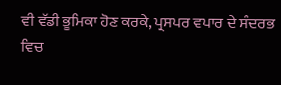ਵੀ ਵੱਡੀ ਭੂਮਿਕਾ ਹੋਣ ਕਰਕੇ, ਪ੍ਰਸਪਰ ਵਪਾਰ ਦੇ ਸੰਦਰਭ ਵਿਚ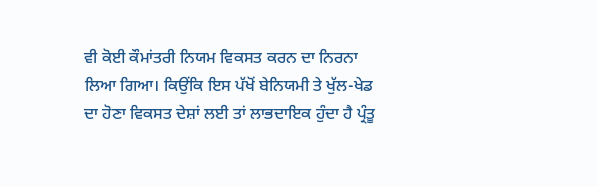ਵੀ ਕੋਈ ਕੌਮਾਂਤਰੀ ਨਿਯਮ ਵਿਕਸਤ ਕਰਨ ਦਾ ਨਿਰਨਾ ਲਿਆ ਗਿਆ। ਕਿਉਂਕਿ ਇਸ ਪੱਖੋਂ ਬੇਨਿਯਮੀ ਤੇ ਖੁੱਲ-ਖੇਡ ਦਾ ਹੋਣਾ ਵਿਕਸਤ ਦੇਸ਼ਾਂ ਲਈ ਤਾਂ ਲਾਭਦਾਇਕ ਹੁੰਦਾ ਹੈ ਪ੍ਰੰਤੂ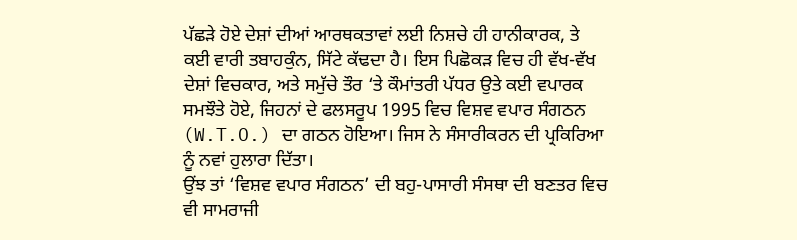ਪੱਛੜੇ ਹੋਏ ਦੇਸ਼ਾਂ ਦੀਆਂ ਆਰਥਕਤਾਵਾਂ ਲਈ ਨਿਸ਼ਚੇ ਹੀ ਹਾਨੀਕਾਰਕ, ਤੇ ਕਈ ਵਾਰੀ ਤਬਾਹਕੁੰਨ, ਸਿੱਟੇ ਕੱਢਦਾ ਹੈ। ਇਸ ਪਿਛੋਕੜ ਵਿਚ ਹੀ ਵੱਖ-ਵੱਖ ਦੇਸ਼ਾਂ ਵਿਚਕਾਰ, ਅਤੇ ਸਮੁੱਚੇ ਤੌਰ ‘ਤੇ ਕੌਮਾਂਤਰੀ ਪੱਧਰ ਉਤੇ ਕਈ ਵਪਾਰਕ ਸਮਝੌਤੇ ਹੋਏ, ਜਿਹਨਾਂ ਦੇ ਫਲਸਰੂਪ 1995 ਵਿਚ ਵਿਸ਼ਵ ਵਪਾਰ ਸੰਗਠਨ (W.T.O.) ਦਾ ਗਠਨ ਹੋਇਆ। ਜਿਸ ਨੇ ਸੰਸਾਰੀਕਰਨ ਦੀ ਪ੍ਰਕਿਰਿਆ ਨੂੰ ਨਵਾਂ ਹੁਲਾਰਾ ਦਿੱਤਾ।
ਉਂਝ ਤਾਂ ‘ਵਿਸ਼ਵ ਵਪਾਰ ਸੰਗਠਨ’ ਦੀ ਬਹੁ-ਪਾਸਾਰੀ ਸੰਸਥਾ ਦੀ ਬਣਤਰ ਵਿਚ ਵੀ ਸਾਮਰਾਜੀ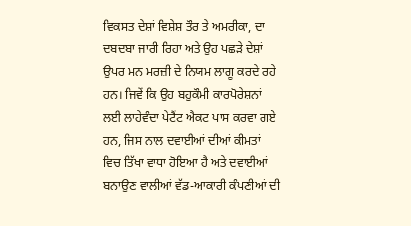ਵਿਕਸਤ ਦੇਸ਼ਾਂ ਵਿਸ਼ੇਸ਼ ਤੌਰ ਤੇ ਅਮਰੀਕਾ, ਦਾ ਦਬਦਬਾ ਜਾਰੀ ਰਿਹਾ ਅਤੇ ਉਹ ਪਛੜੇ ਦੇਸ਼ਾਂ ਉਪਰ ਮਨ ਮਰਜ਼ੀ ਦੇ ਨਿਯਮ ਲਾਗੂ ਕਰਦੇ ਰਹੇ ਹਨ। ਜਿਵੇਂ ਕਿ ਉਹ ਬਹੁਕੌਮੀ ਕਾਰਪੋਰੇਸ਼ਨਾਂ ਲਈ ਲਾਹੇਵੰਦਾ ਪੇਟੈਂਟ ਐਕਟ ਪਾਸ ਕਰਵਾ ਗਏ ਹਨ, ਜਿਸ ਨਾਲ ਦਵਾਈਆਂ ਦੀਆਂ ਕੀਮਤਾਂ ਵਿਚ ਤਿੱਖਾ ਵਾਧਾ ਹੋਇਆ ਹੈ ਅਤੇ ਦਵਾਈਆਂ ਬਨਾਉਣ ਵਾਲੀਆਂ ਵੱਡ-ਆਕਾਰੀ ਕੰਪਣੀਆਂ ਦੀ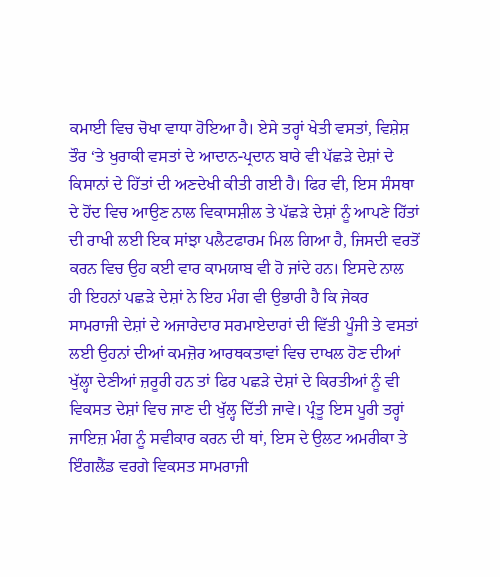ਕਮਾਈ ਵਿਚ ਚੋਖਾ ਵਾਧਾ ਹੋਇਆ ਹੈ। ਏਸੇ ਤਰ੍ਹਾਂ ਖੇਤੀ ਵਸਤਾਂ, ਵਿਸ਼ੇਸ਼ ਤੌਰ ‘ਤੇ ਖੁਰਾਕੀ ਵਸਤਾਂ ਦੇ ਆਦਾਨ-ਪ੍ਰਦਾਨ ਬਾਰੇ ਵੀ ਪੱਛੜੇ ਦੇਸ਼ਾਂ ਦੇ ਕਿਸਾਨਾਂ ਦੇ ਹਿੱਤਾਂ ਦੀ ਅਣਦੇਖੀ ਕੀਤੀ ਗਈ ਹੈ। ਫਿਰ ਵੀ, ਇਸ ਸੰਸਥਾ ਦੇ ਹੋਂਦ ਵਿਚ ਆਉਣ ਨਾਲ ਵਿਕਾਸਸ਼ੀਲ ਤੇ ਪੱਛੜੇ ਦੇਸ਼ਾਂ ਨੂੰ ਆਪਣੇ ਹਿੱਤਾਂ ਦੀ ਰਾਖੀ ਲਈ ਇਕ ਸਾਂਝਾ ਪਲੈਟਫਾਰਮ ਮਿਲ ਗਿਆ ਹੈ, ਜਿਸਦੀ ਵਰਤੋਂ ਕਰਨ ਵਿਚ ਉਹ ਕਈ ਵਾਰ ਕਾਮਯਾਬ ਵੀ ਹੋ ਜਾਂਦੇ ਹਨ। ਇਸਦੇ ਨਾਲ ਹੀ ਇਹਨਾਂ ਪਛੜੇ ਦੇਸ਼ਾਂ ਨੇ ਇਹ ਮੰਗ ਵੀ ਉਭਾਰੀ ਹੈ ਕਿ ਜੇਕਰ ਸਾਮਰਾਜੀ ਦੇਸ਼ਾਂ ਦੇ ਅਜਾਰੇਦਾਰ ਸਰਮਾਏਦਾਰਾਂ ਦੀ ਵਿੱਤੀ ਪੂੰਜੀ ਤੇ ਵਸਤਾਂ ਲਈ ਉਹਨਾਂ ਦੀਆਂ ਕਮਜ਼ੋਰ ਆਰਥਕਤਾਵਾਂ ਵਿਚ ਦਾਖਲ ਹੋਣ ਦੀਆਂ ਖੁੱਲ੍ਹਾ ਦੇਣੀਆਂ ਜ਼ਰੂਰੀ ਹਨ ਤਾਂ ਫਿਰ ਪਛੜੇ ਦੇਸ਼ਾਂ ਦੇ ਕਿਰਤੀਆਂ ਨੂੰ ਵੀ ਵਿਕਸਤ ਦੇਸ਼ਾਂ ਵਿਚ ਜਾਣ ਦੀ ਖੁੱਲ੍ਹ ਦਿੱਤੀ ਜਾਵੇ। ਪ੍ਰੰਤੂ ਇਸ ਪੂਰੀ ਤਰ੍ਹਾਂ ਜਾਇਜ਼ ਮੰਗ ਨੂੰ ਸਵੀਕਾਰ ਕਰਨ ਦੀ ਥਾਂ, ਇਸ ਦੇ ਉਲਟ ਅਮਰੀਕਾ ਤੇ ਇੰਗਲੈਂਡ ਵਰਗੇ ਵਿਕਸਤ ਸਾਮਰਾਜੀ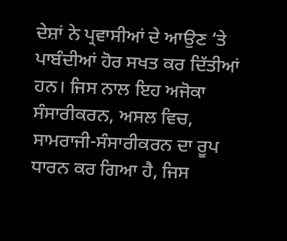ਦੇਸ਼ਾਂ ਨੇ ਪ੍ਰਵਾਸੀਆਂ ਦੇ ਆਉਣ ‘ਤੇ ਪਾਬੰਦੀਆਂ ਹੋਰ ਸਖਤ ਕਰ ਦਿੱਤੀਆਂ ਹਨ। ਜਿਸ ਨਾਲ ਇਹ ਅਜੋਕਾ ਸੰਸਾਰੀਕਰਨ, ਅਸਲ ਵਿਚ, ਸਾਮਰਾਜੀ-ਸੰਸਾਰੀਕਰਨ ਦਾ ਰੂਪ ਧਾਰਨ ਕਰ ਗਿਆ ਹੈ, ਜਿਸ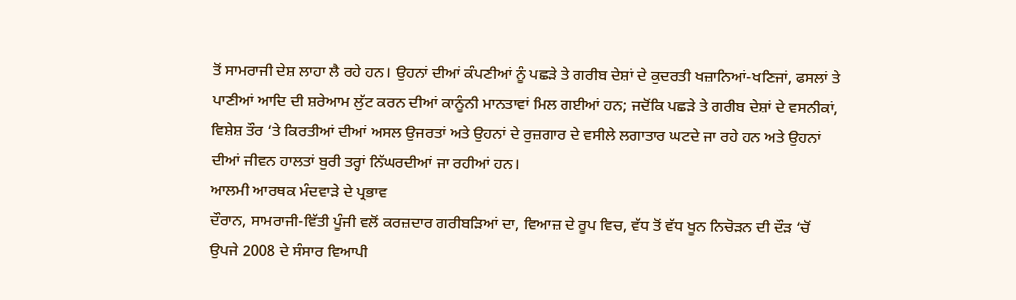ਤੋਂ ਸਾਮਰਾਜੀ ਦੇਸ਼ ਲਾਹਾ ਲੈ ਰਹੇ ਹਨ। ਉਹਨਾਂ ਦੀਆਂ ਕੰਪਣੀਆਂ ਨੂੰ ਪਛੜੇ ਤੇ ਗਰੀਬ ਦੇਸ਼ਾਂ ਦੇ ਕੁਦਰਤੀ ਖਜ਼ਾਨਿਆਂ-ਖਣਿਜਾਂ, ਫਸਲਾਂ ਤੇ ਪਾਣੀਆਂ ਆਦਿ ਦੀ ਸ਼ਰੇਆਮ ਲੁੱਟ ਕਰਨ ਦੀਆਂ ਕਾਨੂੰਨੀ ਮਾਨਤਾਵਾਂ ਮਿਲ ਗਈਆਂ ਹਨ; ਜਦੋਂਕਿ ਪਛੜੇ ਤੇ ਗਰੀਬ ਦੇਸ਼ਾਂ ਦੇ ਵਸਨੀਕਾਂ, ਵਿਸ਼ੇਸ਼ ਤੌਰ ‘ਤੇ ਕਿਰਤੀਆਂ ਦੀਆਂ ਅਸਲ ਉਜਰਤਾਂ ਅਤੇ ਉਹਨਾਂ ਦੇ ਰੁਜ਼ਗਾਰ ਦੇ ਵਸੀਲੇ ਲਗਾਤਾਰ ਘਟਦੇ ਜਾ ਰਹੇ ਹਨ ਅਤੇ ਉਹਨਾਂ ਦੀਆਂ ਜੀਵਨ ਹਾਲਤਾਂ ਬੁਰੀ ਤਰ੍ਹਾਂ ਨਿੱਘਰਦੀਆਂ ਜਾ ਰਹੀਆਂ ਹਨ।
ਆਲਮੀ ਆਰਥਕ ਮੰਦਵਾੜੇ ਦੇ ਪ੍ਰਭਾਵ
ਦੌਰਾਨ, ਸਾਮਰਾਜੀ-ਵਿੱਤੀ ਪੂੰਜੀ ਵਲੋਂ ਕਰਜ਼ਦਾਰ ਗਰੀਬੜਿਆਂ ਦਾ, ਵਿਆਜ਼ ਦੇ ਰੂਪ ਵਿਚ, ਵੱਧ ਤੋਂ ਵੱਧ ਖੂਨ ਨਿਚੋੜਨ ਦੀ ਦੌੜ ‘ਚੋਂ ਉਪਜੇ 2008 ਦੇ ਸੰਸਾਰ ਵਿਆਪੀ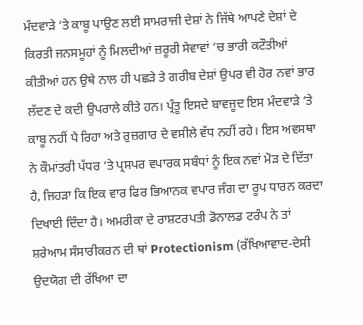ਮੰਦਵਾੜੇ ‘ਤੇ ਕਾਬੂ ਪਾਉਣ ਲਈ ਸਾਮਰਾਜੀ ਦੇਸ਼ਾਂ ਨੇ ਜਿੱਥੇ ਆਪਣੇ ਦੇਸ਼ਾਂ ਦੇ ਕਿਰਤੀ ਜਨਸਮੂਹਾਂ ਨੂੰ ਮਿਲਦੀਆਂ ਜ਼ਰੂਰੀ ਸੇਵਾਵਾਂ ‘ਚ ਭਾਰੀ ਕਟੌਤੀਆਂ ਕੀਤੀਆਂ ਹਨ ਉਥੇ ਨਾਲ ਹੀ ਪਛੜੇ ਤੇ ਗਰੀਬ ਦੇਸ਼ਾਂ ਉਪਰ ਵੀ ਹੋਰ ਨਵਾਂ ਭਾਰ ਲੱਦਣ ਦੇ ਕਦੀ ਉਪਰਾਲੇ ਕੀਤੇ ਹਨ। ਪ੍ਰੰਤੂ ਇਸਦੇ ਬਾਵਜੂਦ ਇਸ ਮੰਦਵਾੜੇ ‘ਤੇ ਕਾਬੂ ਨਹੀਂ ਪੈ ਰਿਹਾ ਅਤੇ ਰੁਜ਼ਗਾਰ ਦੇ ਵਸੀਲੇ ਵੱਧ ਨਹੀਂ ਰਹੇ। ਇਸ ਅਵਸਥਾ ਨੇ ਕੌਮਾਂਤਰੀ ਪੱਧਰ ‘ਤੇ ਪ੍ਰਸਪਰ ਵਪਾਰਕ ਸਬੰਧਾਂ ਨੂੰ ਇਕ ਨਵਾਂ ਮੋੜ ਦੇ ਦਿੱਤਾ ਹੈ, ਜਿਹੜਾ ਕਿ ਇਕ ਵਾਰ ਫਿਰ ਭਿਆਨਕ ਵਪਾਰ ਜੰਗ ਦਾ ਰੂਪ ਧਾਰਨ ਕਰਦਾ ਦਿਖਾਈ ਦਿੰਦਾ ਹੈ। ਅਮਰੀਕਾ ਦੇ ਰਾਸ਼ਟਰਪਤੀ ਡੋਨਾਲਡ ਟਰੰਪ ਨੇ ਤਾਂ ਸ਼ਰੇਆਮ ਸੰਸਾਰੀਕਰਨ ਦੀ ਥਾਂ Protectionism (ਰੱਖਿਆਵਾਦ-ਦੇਸੀ ਉਦਯੋਗ ਦੀ ਰੱਖਿਆ ਦਾ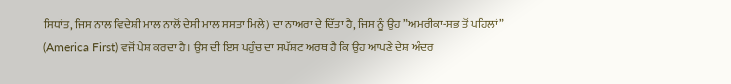ਸਿਧਾਂਤ, ਜਿਸ ਨਾਲ ਵਿਦੇਸ਼ੀ ਮਾਲ ਨਾਲੋਂ ਦੇਸੀ ਮਾਲ ਸਸਤਾ ਮਿਲੇ) ਦਾ ਨਾਅਰਾ ਦੇ ਦਿੱਤਾ ਹੈ, ਜਿਸ ਨੂੰ ਉਹ ”ਅਮਰੀਕਾ-ਸਭ ਤੋਂ ਪਹਿਲਾਂ” (America First) ਵਜੋਂ ਪੇਸ਼ ਕਰਦਾ ਹੈ। ਉਸ ਦੀ ਇਸ ਪਹੁੰਚ ਦਾ ਸਪੱਸ਼ਟ ਅਰਥ ਹੈ ਕਿ ਉਹ ਆਪਣੇ ਦੇਸ਼ ਅੰਦਰ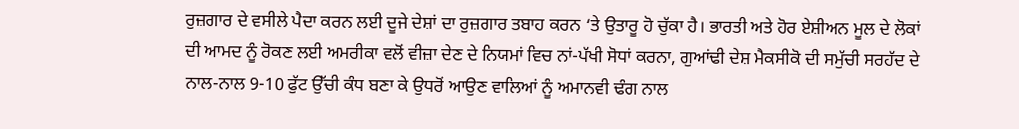ਰੁਜ਼ਗਾਰ ਦੇ ਵਸੀਲੇ ਪੈਦਾ ਕਰਨ ਲਈ ਦੂਜੇ ਦੇਸ਼ਾਂ ਦਾ ਰੁਜ਼ਗਾਰ ਤਬਾਹ ਕਰਨ ‘ਤੇ ਉਤਾਰੂ ਹੋ ਚੁੱਕਾ ਹੈ। ਭਾਰਤੀ ਅਤੇ ਹੋਰ ਏਸ਼ੀਅਨ ਮੂਲ ਦੇ ਲੋਕਾਂ ਦੀ ਆਮਦ ਨੂੰ ਰੋਕਣ ਲਈ ਅਮਰੀਕਾ ਵਲੋਂ ਵੀਜ਼ਾ ਦੇਣ ਦੇ ਨਿਯਮਾਂ ਵਿਚ ਨਾਂ-ਪੱਖੀ ਸੋਧਾਂ ਕਰਨਾ, ਗੁਆਂਢੀ ਦੇਸ਼ ਮੈਕਸੀਕੋ ਦੀ ਸਮੁੱਚੀ ਸਰਹੱਦ ਦੇ ਨਾਲ-ਨਾਲ 9-10 ਫੁੱਟ ਉੱਚੀ ਕੰਧ ਬਣਾ ਕੇ ਉਧਰੋਂ ਆਉਣ ਵਾਲਿਆਂ ਨੂੰ ਅਮਾਨਵੀ ਢੰਗ ਨਾਲ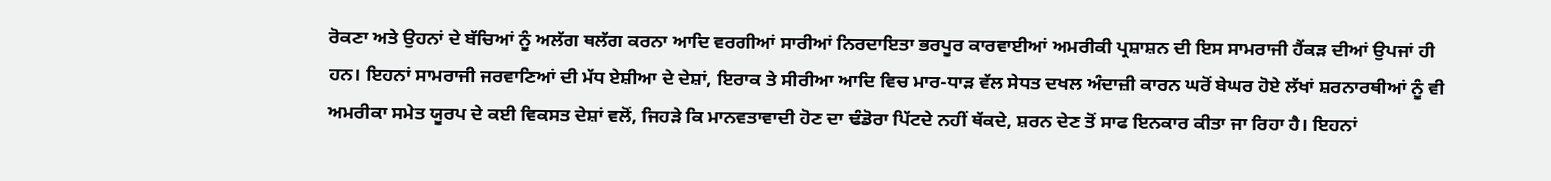ਰੋਕਣਾ ਅਤੇ ਉਹਨਾਂ ਦੇ ਬੱਚਿਆਂ ਨੂੰ ਅਲੱਗ ਥਲੱਗ ਕਰਨਾ ਆਦਿ ਵਰਗੀਆਂ ਸਾਰੀਆਂ ਨਿਰਦਾਇਤਾ ਭਰਪੂਰ ਕਾਰਵਾਈਆਂ ਅਮਰੀਕੀ ਪ੍ਰਸ਼ਾਸ਼ਨ ਦੀ ਇਸ ਸਾਮਰਾਜੀ ਹੈਂਕੜ ਦੀਆਂ ਉਪਜਾਂ ਹੀ ਹਨ। ਇਹਨਾਂ ਸਾਮਰਾਜੀ ਜਰਵਾਣਿਆਂ ਦੀ ਮੱਧ ਏਸ਼ੀਆ ਦੇ ਦੇਸ਼ਾਂ, ਇਰਾਕ ਤੇ ਸੀਰੀਆ ਆਦਿ ਵਿਚ ਮਾਰ-ਧਾੜ ਵੱਲ ਸੇਧਤ ਦਖਲ ਅੰਦਾਜ਼ੀ ਕਾਰਨ ਘਰੋਂ ਬੇਘਰ ਹੋਏ ਲੱਖਾਂ ਸ਼ਰਨਾਰਥੀਆਂ ਨੂੰ ਵੀ ਅਮਰੀਕਾ ਸਮੇਤ ਯੂਰਪ ਦੇ ਕਈ ਵਿਕਸਤ ਦੇਸ਼ਾਂ ਵਲੋਂ, ਜਿਹੜੇ ਕਿ ਮਾਨਵਤਾਵਾਦੀ ਹੋਣ ਦਾ ਢੰਡੋਰਾ ਪਿੱਟਦੇ ਨਹੀਂ ਥੱਕਦੇ, ਸ਼ਰਨ ਦੇਣ ਤੋਂ ਸਾਫ ਇਨਕਾਰ ਕੀਤਾ ਜਾ ਰਿਹਾ ਹੈ। ਇਹਨਾਂ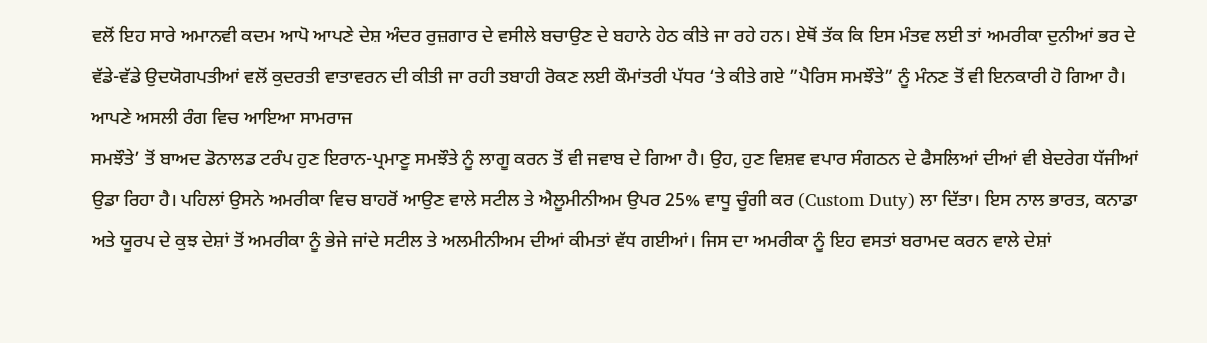ਵਲੋਂ ਇਹ ਸਾਰੇ ਅਮਾਨਵੀ ਕਦਮ ਆਪੋ ਆਪਣੇ ਦੇਸ਼ ਅੰਦਰ ਰੁਜ਼ਗਾਰ ਦੇ ਵਸੀਲੇ ਬਚਾਉਣ ਦੇ ਬਹਾਨੇ ਹੇਠ ਕੀਤੇ ਜਾ ਰਹੇ ਹਨ। ਏਥੋਂ ਤੱਕ ਕਿ ਇਸ ਮੰਤਵ ਲਈ ਤਾਂ ਅਮਰੀਕਾ ਦੁਨੀਆਂ ਭਰ ਦੇ ਵੱਡੇ-ਵੱਡੇ ਉਦਯੋਗਪਤੀਆਂ ਵਲੋਂ ਕੁਦਰਤੀ ਵਾਤਾਵਰਨ ਦੀ ਕੀਤੀ ਜਾ ਰਹੀ ਤਬਾਹੀ ਰੋਕਣ ਲਈ ਕੌਮਾਂਤਰੀ ਪੱਧਰ ‘ਤੇ ਕੀਤੇ ਗਏ ”ਪੈਰਿਸ ਸਮਝੌਤੇ” ਨੂੰ ਮੰਨਣ ਤੋਂ ਵੀ ਇਨਕਾਰੀ ਹੋ ਗਿਆ ਹੈ।
ਆਪਣੇ ਅਸਲੀ ਰੰਗ ਵਿਚ ਆਇਆ ਸਾਮਰਾਜ
ਸਮਝੌਤੇ’ ਤੋਂ ਬਾਅਦ ਡੋਨਾਲਡ ਟਰੰਪ ਹੁਣ ਇਰਾਨ-ਪ੍ਰਮਾਣੂ ਸਮਝੌਤੇ ਨੂੰ ਲਾਗੂ ਕਰਨ ਤੋਂ ਵੀ ਜਵਾਬ ਦੇ ਗਿਆ ਹੈ। ਉਹ, ਹੁਣ ਵਿਸ਼ਵ ਵਪਾਰ ਸੰਗਠਨ ਦੇ ਫੈਸਲਿਆਂ ਦੀਆਂ ਵੀ ਬੇਦਰੇਗ ਧੱਜੀਆਂ ਉਡਾ ਰਿਹਾ ਹੈ। ਪਹਿਲਾਂ ਉਸਨੇ ਅਮਰੀਕਾ ਵਿਚ ਬਾਹਰੋਂ ਆਉਣ ਵਾਲੇ ਸਟੀਲ ਤੇ ਐਲੂਮੀਨੀਅਮ ਉਪਰ 25% ਵਾਧੂ ਚੂੰਗੀ ਕਰ (Custom Duty) ਲਾ ਦਿੱਤਾ। ਇਸ ਨਾਲ ਭਾਰਤ, ਕਨਾਡਾ ਅਤੇ ਯੂਰਪ ਦੇ ਕੁਝ ਦੇਸ਼ਾਂ ਤੋਂ ਅਮਰੀਕਾ ਨੂੰ ਭੇਜੇ ਜਾਂਦੇ ਸਟੀਲ ਤੇ ਅਲਮੀਨੀਅਮ ਦੀਆਂ ਕੀਮਤਾਂ ਵੱਧ ਗਈਆਂ। ਜਿਸ ਦਾ ਅਮਰੀਕਾ ਨੂੰ ਇਹ ਵਸਤਾਂ ਬਰਾਮਦ ਕਰਨ ਵਾਲੇ ਦੇਸ਼ਾਂ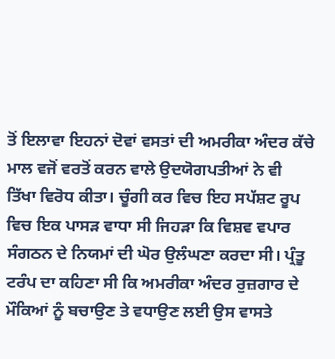ਤੋਂ ਇਲਾਵਾ ਇਹਨਾਂ ਦੋਵਾਂ ਵਸਤਾਂ ਦੀ ਅਮਰੀਕਾ ਅੰਦਰ ਕੱਚੇ ਮਾਲ ਵਜੋਂ ਵਰਤੋਂ ਕਰਨ ਵਾਲੇ ਉਦਯੋਗਪਤੀਆਂ ਨੇ ਵੀ ਤਿੱਖਾ ਵਿਰੋਧ ਕੀਤਾ। ਚੂੰਗੀ ਕਰ ਵਿਚ ਇਹ ਸਪੱਸ਼ਟ ਰੂਪ ਵਿਚ ਇਕ ਪਾਸੜ ਵਾਧਾ ਸੀ ਜਿਹੜਾ ਕਿ ਵਿਸ਼ਵ ਵਪਾਰ ਸੰਗਠਨ ਦੇ ਨਿਯਮਾਂ ਦੀ ਘੋਰ ਉਲੰਘਣਾ ਕਰਦਾ ਸੀ। ਪ੍ਰੰਤੂ ਟਰੰਪ ਦਾ ਕਹਿਣਾ ਸੀ ਕਿ ਅਮਰੀਕਾ ਅੰਦਰ ਰੁਜ਼ਗਾਰ ਦੇ ਮੌਕਿਆਂ ਨੂੰ ਬਚਾਉਣ ਤੇ ਵਧਾਉਣ ਲਈ ਉਸ ਵਾਸਤੇ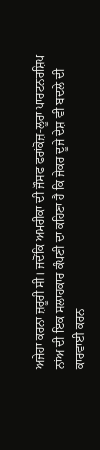ਅਜੇਹਾ ਕਰਨਾ ਜ਼ਰੂਰੀ ਸੀ। ਜਦੋਂਕਿ ਅਮਰੀਕਾ ਦੀ ਜੌਸਫ ਫਰਾਂਕੋਜ਼-ਲੂਰਾ ਪਾਰਟਨਰਸ਼ਿਪ ਨਾਂਅ ਦੀ ਇਕ ਸਲਾਹਕਾਰ ਕੰਪਣੀ ਦਾ ਕਹਿਣਾ ਹੈ ਕਿ ਜੇਕਰ ਦੂਜੇ ਦੇਸ਼ ਵੀ ਬਦਲੇ ਦੀ ਕਾਰਵਾਈ ਕਰਨ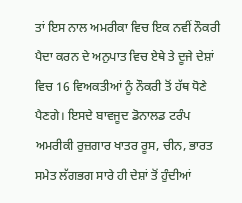ਤਾਂ ਇਸ ਨਾਲ ਅਮਰੀਕਾ ਵਿਚ ਇਕ ਨਵੀਂ ਨੌਕਰੀ ਪੈਦਾ ਕਰਨ ਦੇ ਅਨੁਪਾਤ ਵਿਚ ਏਥੇ ਤੇ ਦੂਜੇ ਦੇਸ਼ਾਂ ਵਿਚ 16 ਵਿਅਕਤੀਆਂ ਨੂੰ ਨੌਕਰੀ ਤੋਂ ਹੱਥ ਧੋਣੇ ਪੈਣਗੇ। ਇਸਦੇ ਬਾਵਜੂਦ ਡੋਨਾਲਡ ਟਰੰਪ ਅਮਰੀਕੀ ਰੁਜ਼ਗਾਰ ਖਾਤਰ ਰੂਸ, ਚੀਨ, ਭਾਰਤ ਸਮੇਤ ਲੱਗਭਗ ਸਾਰੇ ਹੀ ਦੇਸ਼ਾਂ ਤੋਂ ਹੁੰਦੀਆਂ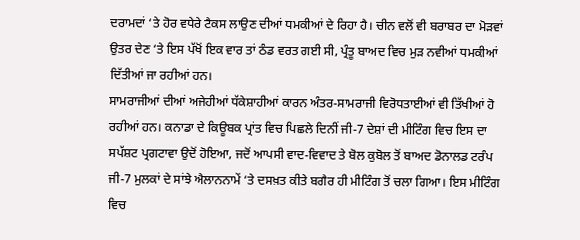ਦਰਾਮਦਾਂ ‘ਤੇ ਹੋਰ ਵਧੇਰੇ ਟੈਕਸ ਲਾਉਣ ਦੀਆਂ ਧਮਕੀਆਂ ਦੇ ਰਿਹਾ ਹੈ। ਚੀਨ ਵਲੋਂ ਵੀ ਬਰਾਬਰ ਦਾ ਮੋੜਵਾਂ ਉਤਰ ਦੇਣ ‘ਤੇ ਇਸ ਪੱਖੋਂ ਇਕ ਵਾਰ ਤਾਂ ਠੰਡ ਵਰਤ ਗਈ ਸੀ, ਪ੍ਰੰਤੂ ਬਾਅਦ ਵਿਚ ਮੁੜ ਨਵੀਆਂ ਧਮਕੀਆਂ ਦਿੱਤੀਆਂ ਜਾ ਰਹੀਆਂ ਹਨ।
ਸਾਮਰਾਜੀਆਂ ਦੀਆਂ ਅਜੇਹੀਆਂ ਧੱਕੇਸ਼ਾਹੀਆਂ ਕਾਰਨ ਅੰਤਰ-ਸਾਮਰਾਜੀ ਵਿਰੋਧਤਾਈਆਂ ਵੀ ਤਿੱਖੀਆਂ ਹੋ ਰਹੀਆਂ ਹਨ। ਕਨਾਡਾ ਦੇ ਕਿਊਬਕ ਪ੍ਰਾਂਤ ਵਿਚ ਪਿਛਲੇ ਦਿਨੀਂ ਜੀ-7 ਦੇਸ਼ਾਂ ਦੀ ਮੀਟਿੰਗ ਵਿਚ ਇਸ ਦਾ ਸਪੱਸ਼ਟ ਪ੍ਰਗਟਾਵਾ ਉਦੋਂ ਹੋਇਆ, ਜਦੋਂ ਆਪਸੀ ਵਾਦ-ਵਿਵਾਦ ਤੇ ਬੋਲ ਕੁਬੋਲ ਤੋਂ ਬਾਅਦ ਡੋਨਾਲਡ ਟਰੰਪ ਜੀ-7 ਮੁਲਕਾਂ ਦੇ ਸਾਂਝੇ ਐਲਾਨਨਾਮੇਂ ‘ਤੇ ਦਸਖ਼ਤ ਕੀਤੇ ਬਗੈਰ ਹੀ ਮੀਟਿੰਗ ਤੋਂ ਚਲਾ ਗਿਆ। ਇਸ ਮੀਟਿੰਗ ਵਿਚ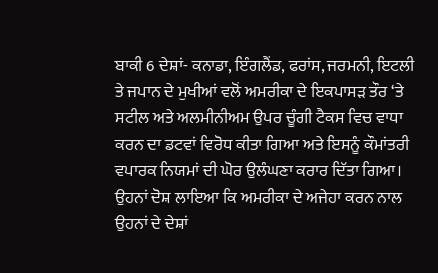ਬਾਕੀ 6 ਦੇਸ਼ਾਂ- ਕਨਾਡਾ, ਇੰਗਲੈਂਡ, ਫਰਾਂਸ, ਜਰਮਨੀ, ਇਟਲੀ ਤੇ ਜਪਾਨ ਦੇ ਮੁਖੀਆਂ ਵਲੋਂ ਅਮਰੀਕਾ ਦੇ ਇਕਪਾਸੜ ਤੌਰ ‘ਤੇ ਸਟੀਲ ਅਤੇ ਅਲਮੀਨੀਅਮ ਉਪਰ ਚੂੰਗੀ ਟੈਕਸ ਵਿਚ ਵਾਧਾ ਕਰਨ ਦਾ ਡਟਵਾਂ ਵਿਰੋਧ ਕੀਤਾ ਗਿਆ ਅਤੇ ਇਸਨੂੰ ਕੌਮਾਂਤਰੀ ਵਪਾਰਕ ਨਿਯਮਾਂ ਦੀ ਘੋਰ ਉਲੰਘਣਾ ਕਰਾਰ ਦਿੱਤਾ ਗਿਆ। ਉਹਨਾਂ ਦੋਸ਼ ਲਾਇਆ ਕਿ ਅਮਰੀਕਾ ਦੇ ਅਜੇਹਾ ਕਰਨ ਨਾਲ ਉਹਨਾਂ ਦੇ ਦੇਸ਼ਾਂ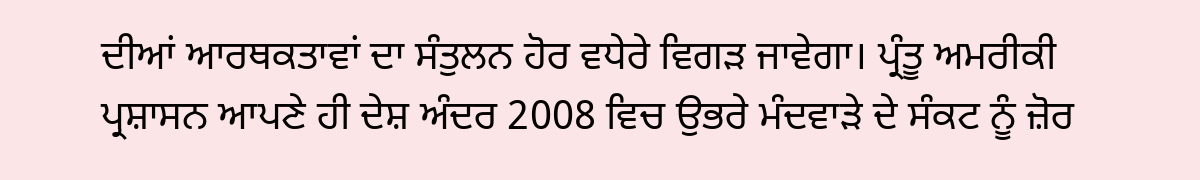ਦੀਆਂ ਆਰਥਕਤਾਵਾਂ ਦਾ ਸੰਤੁਲਨ ਹੋਰ ਵਧੇਰੇ ਵਿਗੜ ਜਾਵੇਗਾ। ਪ੍ਰੰਤੂ ਅਮਰੀਕੀ ਪ੍ਰਸ਼ਾਸਨ ਆਪਣੇ ਹੀ ਦੇਸ਼ ਅੰਦਰ 2008 ਵਿਚ ਉਭਰੇ ਮੰਦਵਾੜੇ ਦੇ ਸੰਕਟ ਨੂੰ ਜ਼ੋਰ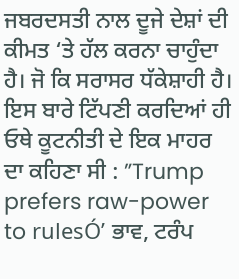ਜਬਰਦਸਤੀ ਨਾਲ ਦੂਜੇ ਦੇਸ਼ਾਂ ਦੀ ਕੀਮਤ ‘ਤੇ ਹੱਲ ਕਰਨਾ ਚਾਹੁੰਦਾ ਹੈ। ਜੋ ਕਿ ਸਰਾਸਰ ਧੱਕੇਸ਼ਾਹੀ ਹੈ। ਇਸ ਬਾਰੇ ਟਿੱਪਣੀ ਕਰਦਿਆਂ ਹੀ ਓਥੇ ਕੂਟਨੀਤੀ ਦੇ ਇਕ ਮਾਹਰ ਦਾ ਕਹਿਣਾ ਸੀ : ”Trump prefers raw-power to rulesÓ’ ਭਾਵ, ਟਰੰਪ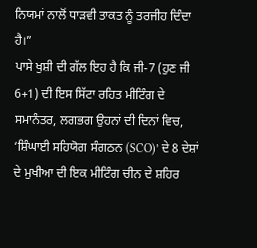ਨਿਯਮਾਂ ਨਾਲੋਂ ਧਾੜਵੀ ਤਾਕਤ ਨੂੰ ਤਰਜੀਹ ਦਿੰਦਾ ਹੈ।”
ਪਾਸੇ ਖੁਸ਼ੀ ਦੀ ਗੱਲ ਇਹ ਹੈ ਕਿ ਜੀ-7 (ਹੁਣ ਜੀ 6+1) ਦੀ ਇਸ ਸਿੱਟਾ ਰਹਿਤ ਮੀਟਿੰਗ ਦੇ ਸਮਾਨੰਤਰ, ਲਗਭਗ ਉਹਨਾਂ ਦੀ ਦਿਨਾਂ ਵਿਚ, ‘ਸ਼ਿੰਘਾਈ ਸਹਿਯੋਗ ਸੰਗਠਨ (SCO)’ ਦੇ 8 ਦੇਸ਼ਾਂ ਦੇ ਮੁਖੀਆ ਦੀ ਇਕ ਮੀਟਿੰਗ ਚੀਨ ਦੇ ਸ਼ਹਿਰ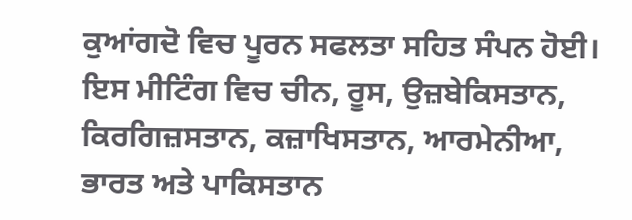ਕੁਆਂਗਦੋ ਵਿਚ ਪੂਰਨ ਸਫਲਤਾ ਸਹਿਤ ਸੰਪਨ ਹੋਈ। ਇਸ ਮੀਟਿੰਗ ਵਿਚ ਚੀਨ, ਰੂਸ, ਉਜ਼ਬੇਕਿਸਤਾਨ, ਕਿਰਗਿਜ਼ਸਤਾਨ, ਕਜ਼ਾਖਿਸਤਾਨ, ਆਰਮੇਨੀਆ, ਭਾਰਤ ਅਤੇ ਪਾਕਿਸਤਾਨ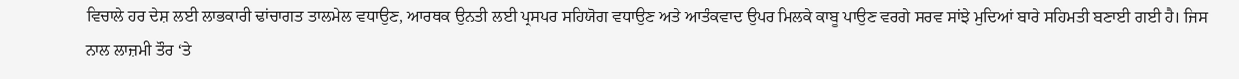ਵਿਚਾਲੇ ਹਰ ਦੇਸ਼ ਲਈ ਲਾਭਕਾਰੀ ਢਾਂਚਾਗਤ ਤਾਲਮੇਲ ਵਧਾਉਣ, ਆਰਥਕ ਉਨਤੀ ਲਈ ਪ੍ਰਸਪਰ ਸਹਿਯੋਗ ਵਧਾਉਣ ਅਤੇ ਆਤੰਕਵਾਦ ਉਪਰ ਮਿਲਕੇ ਕਾਬੂ ਪਾਉਣ ਵਰਗੇ ਸਰਵ ਸਾਂਝੇ ਮੁਦਿਆਂ ਬਾਰੇ ਸਹਿਮਤੀ ਬਣਾਈ ਗਈ ਹੈ। ਜਿਸ ਨਾਲ ਲਾਜ਼ਮੀ ਤੌਰ ‘ਤੇ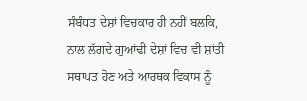ਸੰਬੰਧਤ ਦੇਸ਼ਾਂ ਵਿਚਕਾਰ ਹੀ ਨਹੀਂ ਬਲਕਿ, ਨਾਲ ਲੱਗਦੇ ਗੁਆਂਢੀ ਦੇਸ਼ਾਂ ਵਿਚ ਵੀ ਸ਼ਾਂਤੀ ਸਥਾਪਤ ਹੋਣ ਅਤੇ ਆਰਥਕ ਵਿਕਾਸ ਨੂੰ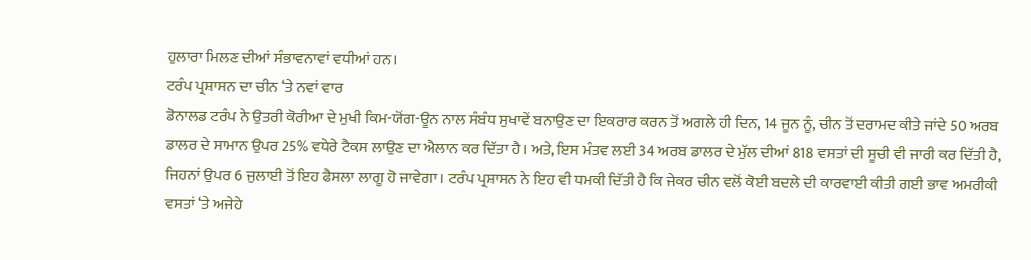ਹੁਲਾਰਾ ਮਿਲਣ ਦੀਆਂ ਸੰਭਾਵਨਾਵਾਂ ਵਧੀਆਂ ਹਨ।
ਟਰੰਪ ਪ੍ਰਸ਼ਾਸਨ ਦਾ ਚੀਨ ‘ਤੇ ਨਵਾਂ ਵਾਰ
ਡੋਨਾਲਡ ਟਰੰਪ ਨੇ ਉਤਰੀ ਕੋਰੀਆ ਦੇ ਮੁਖੀ ਕਿਮ-ਯੋਂਗ-ਊਨ ਨਾਲ ਸੰਬੰਧ ਸੁਖਾਵੇਂ ਬਨਾਉਣ ਦਾ ਇਕਰਾਰ ਕਰਨ ਤੋਂ ਅਗਲੇ ਹੀ ਦਿਨ, 14 ਜੂਨ ਨੂੰ, ਚੀਨ ਤੋਂ ਦਰਾਮਦ ਕੀਤੇ ਜਾਂਦੇ 50 ਅਰਬ ਡਾਲਰ ਦੇ ਸਾਮਾਨ ਉਪਰ 25% ਵਧੇਰੇ ਟੈਕਸ ਲਾਉਣ ਦਾ ਐਲਾਨ ਕਰ ਦਿੱਤਾ ਹੈ। ਅਤੇ, ਇਸ ਮੰਤਵ ਲਈ 34 ਅਰਬ ਡਾਲਰ ਦੇ ਮੁੱਲ ਦੀਆਂ 818 ਵਸਤਾਂ ਦੀ ਸੂਚੀ ਵੀ ਜਾਰੀ ਕਰ ਦਿੱਤੀ ਹੈ, ਜਿਹਨਾਂ ਉਪਰ 6 ਜੁਲਾਈ ਤੋਂ ਇਹ ਫੈਸਲਾ ਲਾਗੂ ਹੋ ਜਾਵੇਗਾ। ਟਰੰਪ ਪ੍ਰਸ਼ਾਸਨ ਨੇ ਇਹ ਵੀ ਧਮਕੀ ਦਿੱਤੀ ਹੈ ਕਿ ਜੇਕਰ ਚੀਨ ਵਲੋਂ ਕੋਈ ਬਦਲੇ ਦੀ ਕਾਰਵਾਈ ਕੀਤੀ ਗਈ ਭਾਵ ਅਮਰੀਕੀ ਵਸਤਾਂ ‘ਤੇ ਅਜੇਹੇ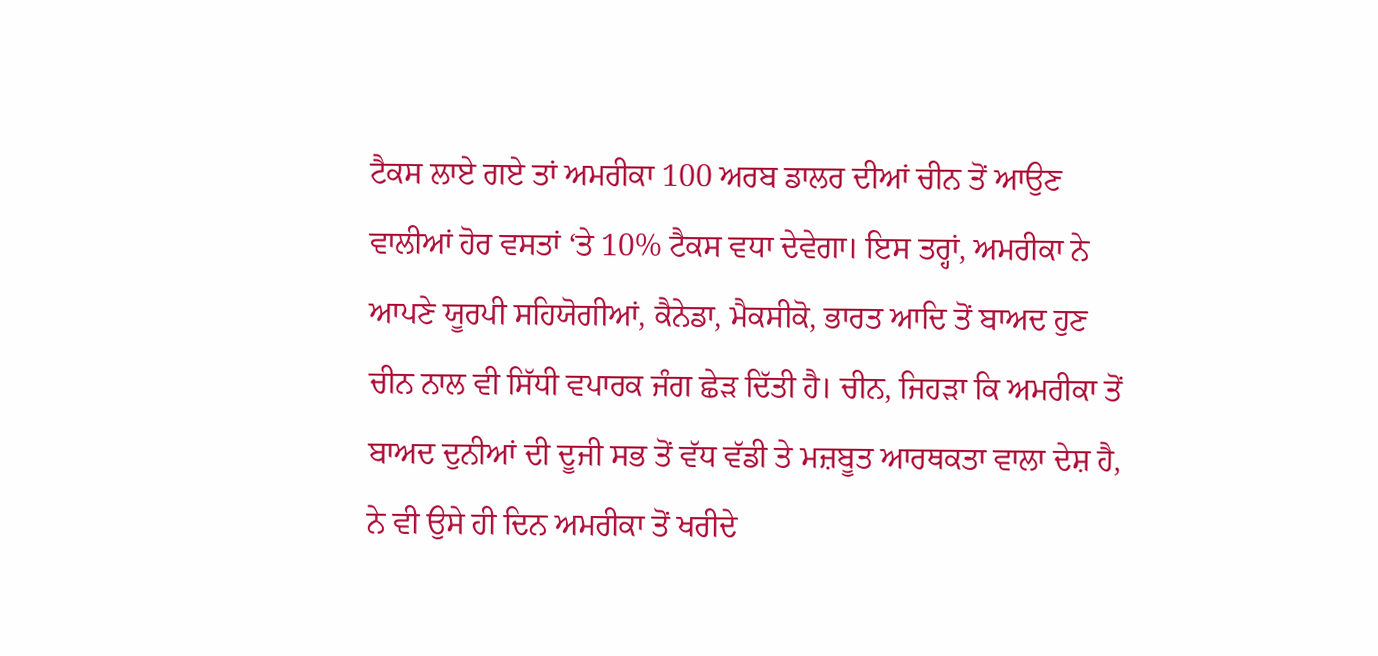ਟੈਕਸ ਲਾਏ ਗਏ ਤਾਂ ਅਮਰੀਕਾ 100 ਅਰਬ ਡਾਲਰ ਦੀਆਂ ਚੀਨ ਤੋਂ ਆਉਣ ਵਾਲੀਆਂ ਹੋਰ ਵਸਤਾਂ ‘ਤੇ 10% ਟੈਕਸ ਵਧਾ ਦੇਵੇਗਾ। ਇਸ ਤਰ੍ਹਾਂ, ਅਮਰੀਕਾ ਨੇ ਆਪਣੇ ਯੂਰਪੀ ਸਹਿਯੋਗੀਆਂ, ਕੈਨੇਡਾ, ਮੈਕਸੀਕੋ, ਭਾਰਤ ਆਦਿ ਤੋਂ ਬਾਅਦ ਹੁਣ ਚੀਨ ਨਾਲ ਵੀ ਸਿੱਧੀ ਵਪਾਰਕ ਜੰਗ ਛੇੜ ਦਿੱਤੀ ਹੈ। ਚੀਨ, ਜਿਹੜਾ ਕਿ ਅਮਰੀਕਾ ਤੋਂ ਬਾਅਦ ਦੁਨੀਆਂ ਦੀ ਦੂਜੀ ਸਭ ਤੋਂ ਵੱਧ ਵੱਡੀ ਤੇ ਮਜ਼ਬੂਤ ਆਰਥਕਤਾ ਵਾਲਾ ਦੇਸ਼ ਹੈ, ਨੇ ਵੀ ਉਸੇ ਹੀ ਦਿਨ ਅਮਰੀਕਾ ਤੋਂ ਖਰੀਦੇ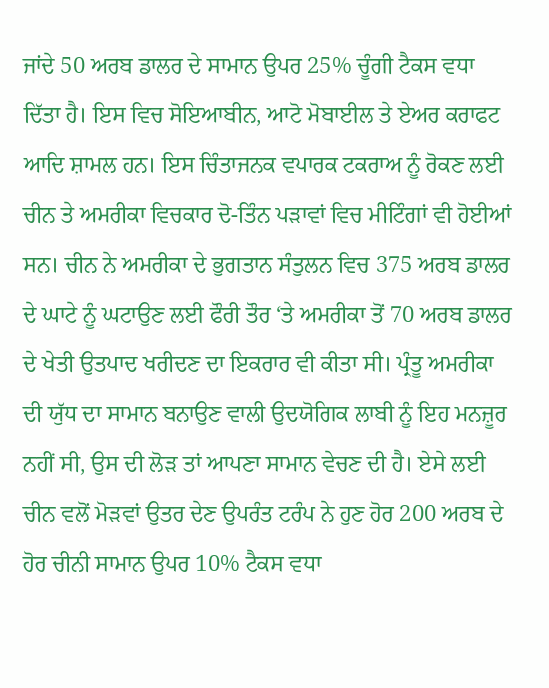ਜਾਂਦੇ 50 ਅਰਬ ਡਾਲਰ ਦੇ ਸਾਮਾਨ ਉਪਰ 25% ਚੂੰਗੀ ਟੈਕਸ ਵਧਾ ਦਿੱਤਾ ਹੈ। ਇਸ ਵਿਚ ਸੋਇਆਬੀਨ, ਆਟੋ ਮੋਬਾਈਲ ਤੇ ਏਅਰ ਕਰਾਫਟ ਆਦਿ ਸ਼ਾਮਲ ਹਨ। ਇਸ ਚਿੰਤਾਜਨਕ ਵਪਾਰਕ ਟਕਰਾਅ ਨੂੰ ਰੋਕਣ ਲਈ ਚੀਨ ਤੇ ਅਮਰੀਕਾ ਵਿਚਕਾਰ ਦੋ-ਤਿੰਨ ਪੜਾਵਾਂ ਵਿਚ ਮੀਟਿੰਗਾਂ ਵੀ ਹੋਈਆਂ ਸਨ। ਚੀਨ ਨੇ ਅਮਰੀਕਾ ਦੇ ਭੁਗਤਾਨ ਸੰਤੁਲਨ ਵਿਚ 375 ਅਰਬ ਡਾਲਰ ਦੇ ਘਾਟੇ ਨੂੰ ਘਟਾਉਣ ਲਈ ਫੌਰੀ ਤੌਰ ‘ਤੇ ਅਮਰੀਕਾ ਤੋਂ 70 ਅਰਬ ਡਾਲਰ ਦੇ ਖੇਤੀ ਉਤਪਾਦ ਖਰੀਦਣ ਦਾ ਇਕਰਾਰ ਵੀ ਕੀਤਾ ਸੀ। ਪ੍ਰੰਤੂ ਅਮਰੀਕਾ ਦੀ ਯੁੱਧ ਦਾ ਸਾਮਾਨ ਬਨਾਉਣ ਵਾਲੀ ਉਦਯੋਗਿਕ ਲਾਬੀ ਨੂੰ ਇਹ ਮਨਜ਼ੂਰ ਨਹੀਂ ਸੀ, ਉਸ ਦੀ ਲੋੜ ਤਾਂ ਆਪਣਾ ਸਾਮਾਨ ਵੇਚਣ ਦੀ ਹੈ। ਏਸੇ ਲਈ ਚੀਨ ਵਲੋਂ ਮੋੜਵਾਂ ਉਤਰ ਦੇਣ ਉਪਰੰਤ ਟਰੰਪ ਨੇ ਹੁਣ ਹੋਰ 200 ਅਰਬ ਦੇ ਹੋਰ ਚੀਨੀ ਸਾਮਾਨ ਉਪਰ 10% ਟੈਕਸ ਵਧਾ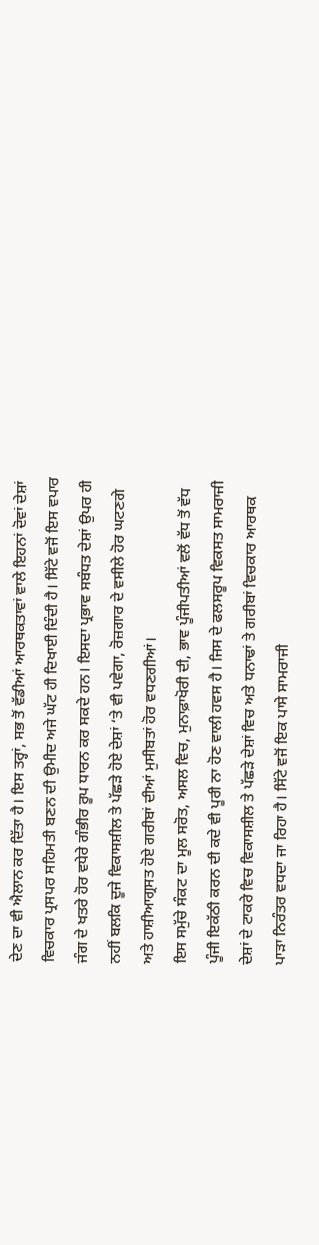ਦੇਣ ਦਾ ਵੀ ਐਲਾਨ ਕਰ ਦਿੱਤਾ ਹੈ। ਇਸ ਤਰ੍ਹਾਂ, ਸਭ ਤੋਂ ਵੱਡੀਆਂ ਆਰਥਕਤਾਵਾਂ ਵਾਲੇ ਇਹਨਾਂ ਦੋਵਾਂ ਦੇਸ਼ਾਂ ਵਿਚਕਾਰ ਪ੍ਰਸਪਰ ਸਹਿਮਤੀ ਬਣਨ ਦੀ ਉਮੀਦ ਅਜੇ ਘੱਟ ਹੀ ਦਿਖਾਈ ਦਿੰਦੀ ਹੈ। ਸਿੱਟੇ ਵਜੋਂ ਇਸ ਵਪਾਰ ਜੰਗ ਦੇ ਖਤਰੇ ਹੋਰ ਵਧੇਰੇ ਗੰਭੀਰ ਰੂਪ ਧਾਰਨ ਕਰ ਸਕਦੇ ਹਨ। ਇਸਦਾ ਪ੍ਰਭਾਵ ਸਬੰਧਤ ਦੇਸ਼ਾਂ ਉਪਰ ਹੀ ਨਹੀਂ ਬਲਕਿ ਦੂਜੇ ਵਿਕਾਸਸ਼ੀਲ ਤੇ ਪੱਛੜੇ ਹੋਏ ਦੇਸ਼ਾਂ ‘ਤੇ ਵੀ ਪਵੇਗਾ, ਰੋਜ਼ਗਾਰ ਦੇ ਵਸੀਲੇ ਹੋਰ ਘਟਣਗੇ ਅਤੇ ਹਾਸ਼ੀਆਗ੍ਰਸਤ ਹੋਏ ਗਰੀਬਾਂ ਦੀਆਂ ਮੁਸੀਬਤਾਂ ਹੋਰ ਵਧਣਗੀਆਂ।
ਇਸ ਸਮੁੱਚੇ ਸੰਕਟ ਦਾ ਮੂਲ ਸਰੋਤ, ਅਸਲ ਵਿਚ, ਮੁਨਾਫ਼ਾਖੋਰੀ ਦੀ, ਭਾਵ ਪੂੰਜੀਪਤੀਆਂ ਵਲੋਂ ਵੱਧ ਤੋਂ ਵੱਧ ਪੂੰਜੀ ਇਕੱਠੀ ਕਰਨ ਦੀ ਕਦੇ ਵੀ ਪੂਰੀ ਨਾ ਹੋਣ ਵਾਲੀ ਹਵਸ ਹੈ। ਜਿਸ ਦੇ ਫਲਸਰੂਪ ਵਿਕਸਤ ਸਾਮਰਾਜੀ ਦੇਸ਼ਾਂ ਦੇ ਟਾਕਰੇ ਵਿਚ ਵਿਕਾਸਸ਼ੀਲ ਤੇ ਪੱਛੜੇ ਦੇਸ਼ਾਂ ਵਿਚ ਅਤੇ ਧਨਾਢਾਂ ਤੇ ਗਰੀਬਾਂ ਵਿਚਕਾਰ ਆਰਥਕ ਪਾੜਾ ਨਿਰੰਤਰ ਵਧਦਾ ਜਾ ਰਿਹਾ ਹੈ। ਸਿੱਟੇ ਵਜੋਂ ਇਕ ਪਾਸੇ ਸਾਮਰਾਜੀ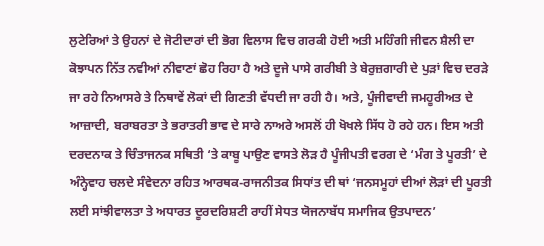ਲੁਟੇਰਿਆਂ ਤੇ ਉਹਨਾਂ ਦੇ ਜੋਟੀਦਾਰਾਂ ਦੀ ਭੋਗ ਵਿਲਾਸ ਵਿਚ ਗਰਕੀ ਹੋਈ ਅਤੀ ਮਹਿੰਗੀ ਜੀਵਨ ਸ਼ੈਲੀ ਦਾ ਕੋਝਾਪਨ ਨਿੱਤ ਨਵੀਆਂ ਨੀਵਾਣਾਂ ਛੋਹ ਰਿਹਾ ਹੈ ਅਤੇ ਦੂਜੇ ਪਾਸੇ ਗਰੀਬੀ ਤੇ ਬੇਰੁਜ਼ਗਾਰੀ ਦੇ ਪੁੜਾਂ ਵਿਚ ਦਰੜੇ ਜਾ ਰਹੇ ਨਿਆਸਰੇ ਤੇ ਨਿਥਾਵੇਂ ਲੋਕਾਂ ਦੀ ਗਿਣਤੀ ਵੱਧਦੀ ਜਾ ਰਹੀ ਹੈ। ਅਤੇ, ਪੂੰਜੀਵਾਦੀ ਜਮਹੂਰੀਅਤ ਦੇ ਆਜ਼ਾਦੀ, ਬਰਾਬਰਤਾ ਤੇ ਭਰਾਤਰੀ ਭਾਵ ਦੇ ਸਾਰੇ ਨਾਅਰੇ ਅਸਲੋਂ ਹੀ ਖੋਖਲੇ ਸਿੱਧ ਹੋ ਰਹੇ ਹਨ। ਇਸ ਅਤੀ ਦਰਦਨਾਕ ਤੇ ਚਿੰਤਾਜਨਕ ਸਥਿਤੀ ‘ਤੇ ਕਾਬੂ ਪਾਉਣ ਵਾਸਤੇ ਲੋੜ ਹੈ ਪੂੰਜੀਪਤੀ ਵਰਗ ਦੇ ‘ਮੰਗ ਤੇ ਪੂਰਤੀ’ ਦੇ ਅੰਨ੍ਹੇਵਾਹ ਚਲਦੇ ਸੰਵੇਦਨਾ ਰਹਿਤ ਆਰਥਕ-ਰਾਜਨੀਤਕ ਸਿਧਾਂਤ ਦੀ ਥਾਂ ‘ਜਨਸਮੂਹਾਂ ਦੀਆਂ ਲੋੜਾਂ ਦੀ ਪੂਰਤੀ ਲਈ ਸਾਂਝੀਵਾਲਤਾ ਤੇ ਅਧਾਰਤ ਦੂਰਦਰਿਸ਼ਟੀ ਰਾਹੀਂ ਸੇਧਤ ਯੋਜਨਾਬੱਧ ਸਮਾਜਿਕ ਉਤਪਾਦਨ’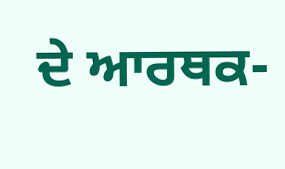ਦੇ ਆਰਥਕ-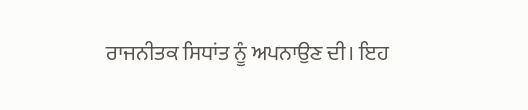ਰਾਜਨੀਤਕ ਸਿਧਾਂਤ ਨੂੰ ਅਪਨਾਉਣ ਦੀ। ਇਹ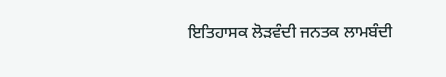ਇਤਿਹਾਸਕ ਲੋੜਵੰਦੀ ਜਨਤਕ ਲਾਮਬੰਦੀ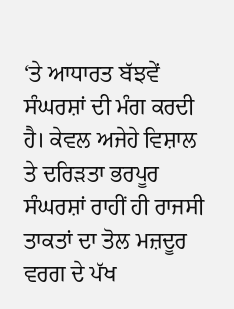‘ਤੇ ਆਧਾਰਤ ਬੱਝਵੇਂ ਸੰਘਰਸ਼ਾਂ ਦੀ ਮੰਗ ਕਰਦੀ ਹੈ। ਕੇਵਲ ਅਜੇਹੇ ਵਿਸ਼ਾਲ ਤੇ ਦਰਿੜਤਾ ਭਰਪੂਰ ਸੰਘਰਸ਼ਾਂ ਰਾਹੀਂ ਹੀ ਰਾਜਸੀ ਤਾਕਤਾਂ ਦਾ ਤੋਲ ਮਜ਼ਦੂਰ ਵਰਗ ਦੇ ਪੱਖ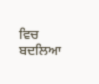ਵਿਚ ਬਦਲਿਆ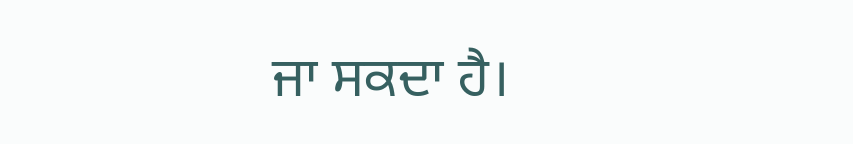ਜਾ ਸਕਦਾ ਹੈ।